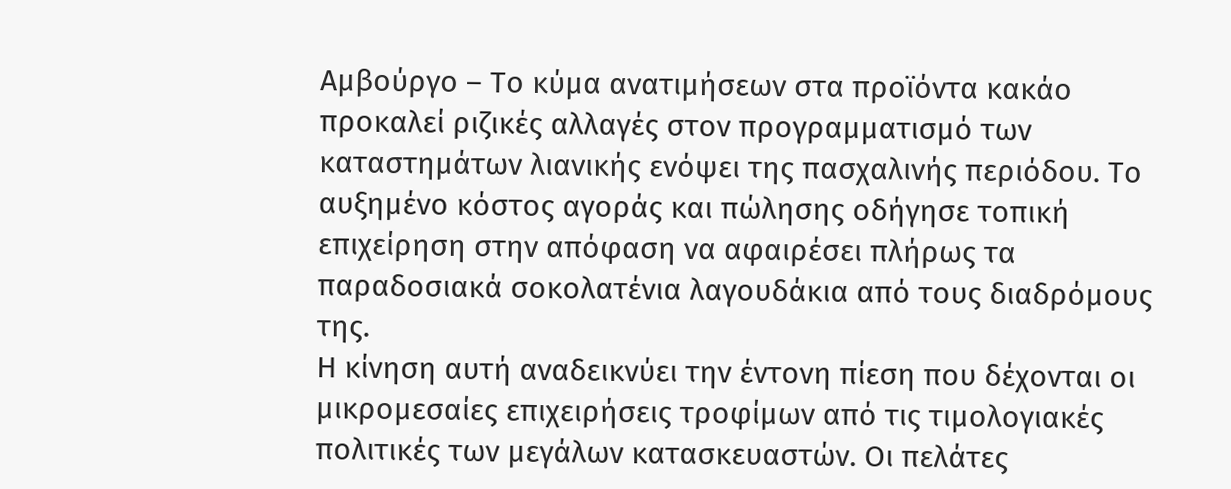Αμβούργο – Το κύμα ανατιμήσεων στα προϊόντα κακάο προκαλεί ριζικές αλλαγές στον προγραμματισμό των καταστημάτων λιανικής ενόψει της πασχαλινής περιόδου. Το αυξημένο κόστος αγοράς και πώλησης οδήγησε τοπική επιχείρηση στην απόφαση να αφαιρέσει πλήρως τα παραδοσιακά σοκολατένια λαγουδάκια από τους διαδρόμους της.
Η κίνηση αυτή αναδεικνύει την έντονη πίεση που δέχονται οι μικρομεσαίες επιχειρήσεις τροφίμων από τις τιμολογιακές πολιτικές των μεγάλων κατασκευαστών. Οι πελάτες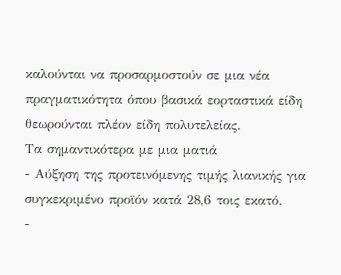καλούνται να προσαρμοστούν σε μια νέα πραγματικότητα όπου βασικά εορταστικά είδη θεωρούνται πλέον είδη πολυτελείας.
Τα σημαντικότερα με μια ματιά
- Αύξηση της προτεινόμενης τιμής λιανικής για συγκεκριμένο προϊόν κατά 28,6 τοις εκατό.
-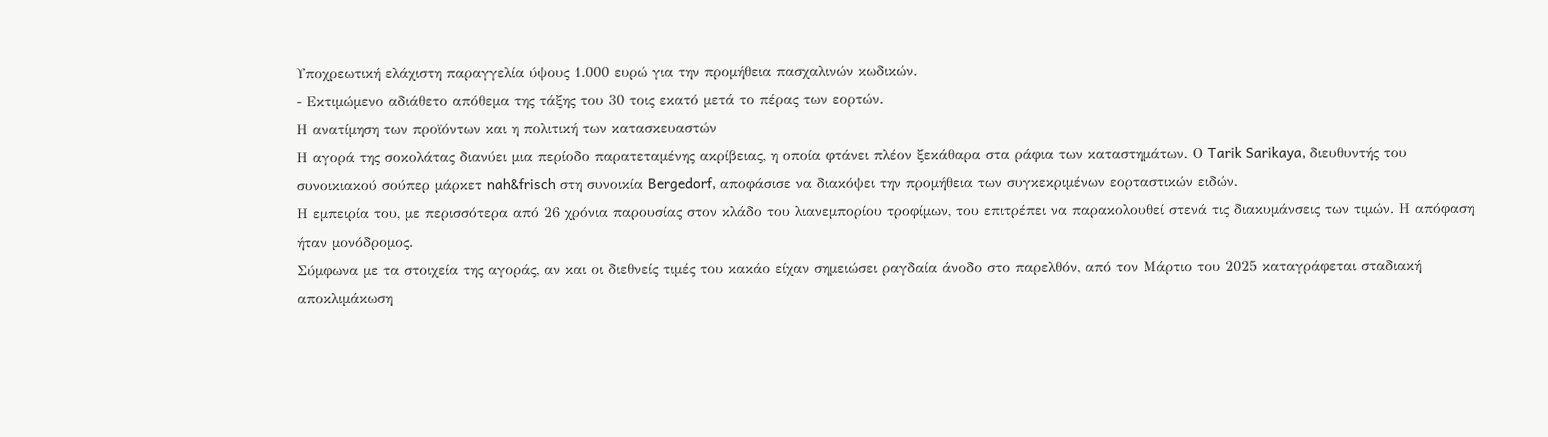Υποχρεωτική ελάχιστη παραγγελία ύψους 1.000 ευρώ για την προμήθεια πασχαλινών κωδικών.
- Εκτιμώμενο αδιάθετο απόθεμα της τάξης του 30 τοις εκατό μετά το πέρας των εορτών.
Η ανατίμηση των προϊόντων και η πολιτική των κατασκευαστών
Η αγορά της σοκολάτας διανύει μια περίοδο παρατεταμένης ακρίβειας, η οποία φτάνει πλέον ξεκάθαρα στα ράφια των καταστημάτων. Ο Tarik Sarikaya, διευθυντής του συνοικιακού σούπερ μάρκετ nah&frisch στη συνοικία Bergedorf, αποφάσισε να διακόψει την προμήθεια των συγκεκριμένων εορταστικών ειδών.
Η εμπειρία του, με περισσότερα από 26 χρόνια παρουσίας στον κλάδο του λιανεμπορίου τροφίμων, του επιτρέπει να παρακολουθεί στενά τις διακυμάνσεις των τιμών. Η απόφαση ήταν μονόδρομος.
Σύμφωνα με τα στοιχεία της αγοράς, αν και οι διεθνείς τιμές του κακάο είχαν σημειώσει ραγδαία άνοδο στο παρελθόν, από τον Μάρτιο του 2025 καταγράφεται σταδιακή αποκλιμάκωση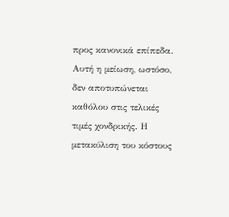προς κανονικά επίπεδα.
Αυτή η μείωση, ωστόσο, δεν αποτυπώνεται καθόλου στις τελικές τιμές χονδρικής. Η μετακύλιση του κόστους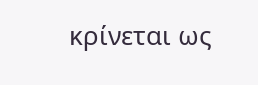κρίνεται ως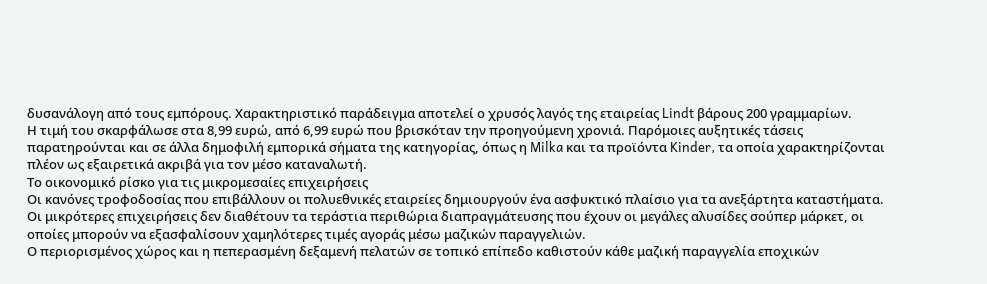δυσανάλογη από τους εμπόρους. Χαρακτηριστικό παράδειγμα αποτελεί ο χρυσός λαγός της εταιρείας Lindt βάρους 200 γραμμαρίων.
Η τιμή του σκαρφάλωσε στα 8,99 ευρώ, από 6,99 ευρώ που βρισκόταν την προηγούμενη χρονιά. Παρόμοιες αυξητικές τάσεις παρατηρούνται και σε άλλα δημοφιλή εμπορικά σήματα της κατηγορίας, όπως η Milka και τα προϊόντα Kinder, τα οποία χαρακτηρίζονται πλέον ως εξαιρετικά ακριβά για τον μέσο καταναλωτή.
Το οικονομικό ρίσκο για τις μικρομεσαίες επιχειρήσεις
Οι κανόνες τροφοδοσίας που επιβάλλουν οι πολυεθνικές εταιρείες δημιουργούν ένα ασφυκτικό πλαίσιο για τα ανεξάρτητα καταστήματα.
Οι μικρότερες επιχειρήσεις δεν διαθέτουν τα τεράστια περιθώρια διαπραγμάτευσης που έχουν οι μεγάλες αλυσίδες σούπερ μάρκετ, οι οποίες μπορούν να εξασφαλίσουν χαμηλότερες τιμές αγοράς μέσω μαζικών παραγγελιών.
Ο περιορισμένος χώρος και η πεπερασμένη δεξαμενή πελατών σε τοπικό επίπεδο καθιστούν κάθε μαζική παραγγελία εποχικών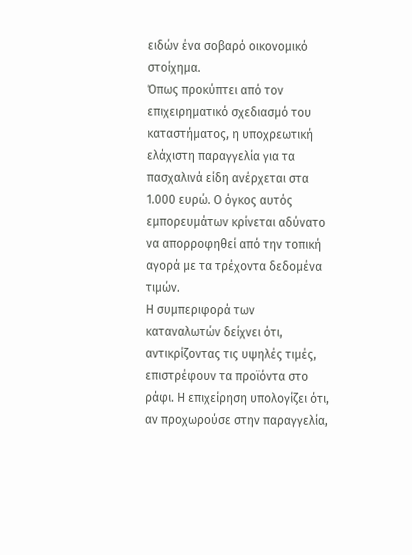ειδών ένα σοβαρό οικονομικό στοίχημα.
Όπως προκύπτει από τον επιχειρηματικό σχεδιασμό του καταστήματος, η υποχρεωτική ελάχιστη παραγγελία για τα πασχαλινά είδη ανέρχεται στα 1.000 ευρώ. Ο όγκος αυτός εμπορευμάτων κρίνεται αδύνατο να απορροφηθεί από την τοπική αγορά με τα τρέχοντα δεδομένα τιμών.
Η συμπεριφορά των καταναλωτών δείχνει ότι, αντικρίζοντας τις υψηλές τιμές, επιστρέφουν τα προϊόντα στο ράφι. Η επιχείρηση υπολογίζει ότι, αν προχωρούσε στην παραγγελία,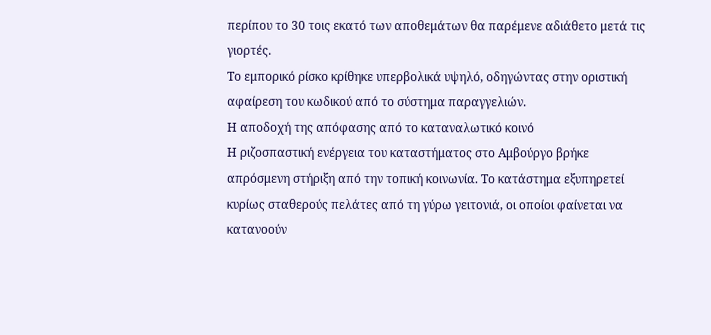περίπου το 30 τοις εκατό των αποθεμάτων θα παρέμενε αδιάθετο μετά τις γιορτές.
Το εμπορικό ρίσκο κρίθηκε υπερβολικά υψηλό, οδηγώντας στην οριστική αφαίρεση του κωδικού από το σύστημα παραγγελιών.
Η αποδοχή της απόφασης από το καταναλωτικό κοινό
Η ριζοσπαστική ενέργεια του καταστήματος στο Αμβούργο βρήκε απρόσμενη στήριξη από την τοπική κοινωνία. Το κατάστημα εξυπηρετεί κυρίως σταθερούς πελάτες από τη γύρω γειτονιά, οι οποίοι φαίνεται να κατανοούν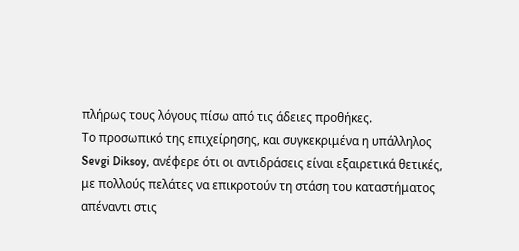πλήρως τους λόγους πίσω από τις άδειες προθήκες.
Το προσωπικό της επιχείρησης, και συγκεκριμένα η υπάλληλος Sevgi Diksoy, ανέφερε ότι οι αντιδράσεις είναι εξαιρετικά θετικές, με πολλούς πελάτες να επικροτούν τη στάση του καταστήματος απέναντι στις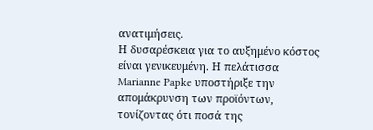ανατιμήσεις.
Η δυσαρέσκεια για το αυξημένο κόστος είναι γενικευμένη. Η πελάτισσα Marianne Papke υποστήριξε την απομάκρυνση των προϊόντων, τονίζοντας ότι ποσά της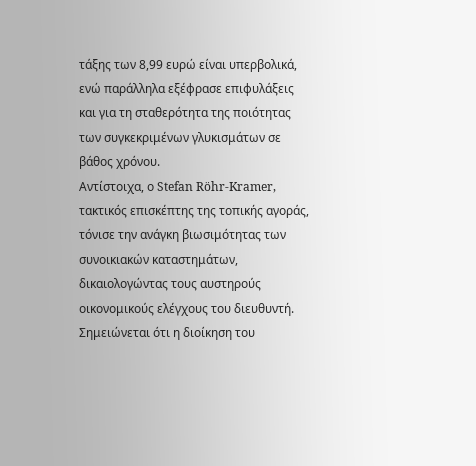τάξης των 8,99 ευρώ είναι υπερβολικά, ενώ παράλληλα εξέφρασε επιφυλάξεις και για τη σταθερότητα της ποιότητας των συγκεκριμένων γλυκισμάτων σε βάθος χρόνου.
Αντίστοιχα, ο Stefan Röhr-Kramer, τακτικός επισκέπτης της τοπικής αγοράς, τόνισε την ανάγκη βιωσιμότητας των συνοικιακών καταστημάτων, δικαιολογώντας τους αυστηρούς οικονομικούς ελέγχους του διευθυντή.
Σημειώνεται ότι η διοίκηση του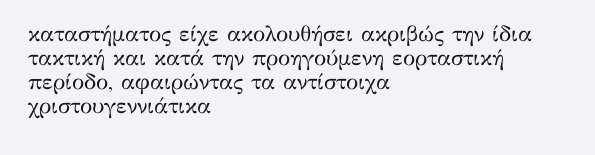καταστήματος είχε ακολουθήσει ακριβώς την ίδια τακτική και κατά την προηγούμενη εορταστική περίοδο, αφαιρώντας τα αντίστοιχα χριστουγεννιάτικα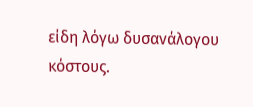είδη λόγω δυσανάλογου κόστους.